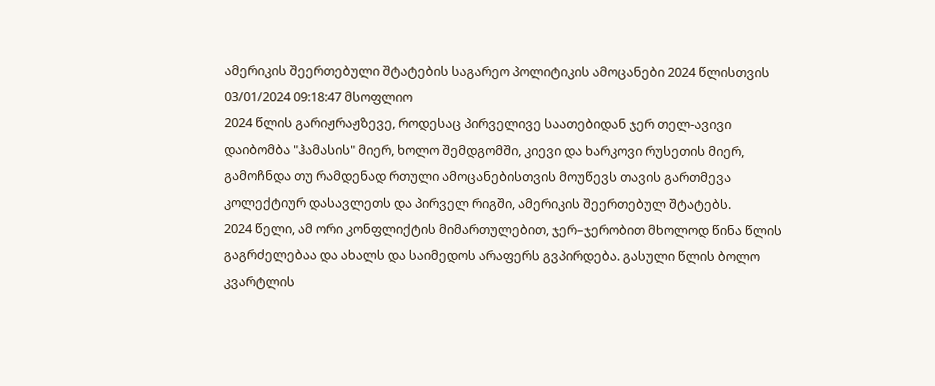ამერიკის შეერთებული შტატების საგარეო პოლიტიკის ამოცანები 2024 წლისთვის
03/01/2024 09:18:47 მსოფლიო
2024 წლის გარიჟრაჟზევე, როდესაც პირველივე საათებიდან ჯერ თელ-ავივი დაიბომბა "ჰამასის" მიერ, ხოლო შემდგომში, კიევი და ხარკოვი რუსეთის მიერ, გამოჩნდა თუ რამდენად რთული ამოცანებისთვის მოუწევს თავის გართმევა კოლექტიურ დასავლეთს და პირველ რიგში, ამერიკის შეერთებულ შტატებს.
2024 წელი, ამ ორი კონფლიქტის მიმართულებით, ჯერ–ჯერობით მხოლოდ წინა წლის გაგრძელებაა და ახალს და საიმედოს არაფერს გვპირდება. გასული წლის ბოლო კვარტლის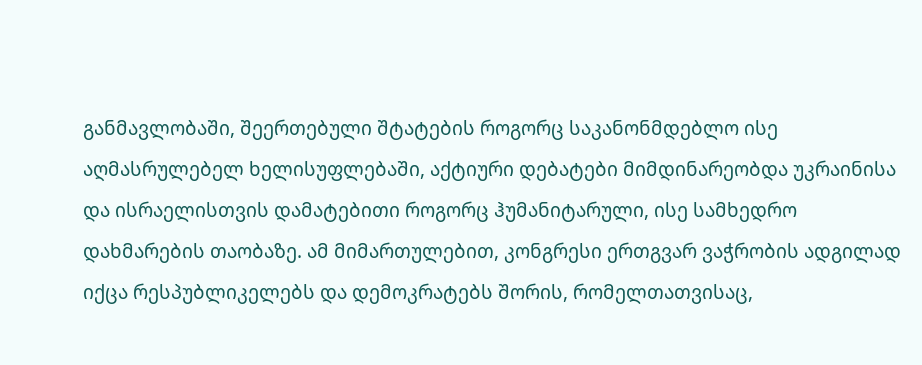განმავლობაში, შეერთებული შტატების როგორც საკანონმდებლო ისე აღმასრულებელ ხელისუფლებაში, აქტიური დებატები მიმდინარეობდა უკრაინისა და ისრაელისთვის დამატებითი როგორც ჰუმანიტარული, ისე სამხედრო დახმარების თაობაზე. ამ მიმართულებით, კონგრესი ერთგვარ ვაჭრობის ადგილად იქცა რესპუბლიკელებს და დემოკრატებს შორის, რომელთათვისაც,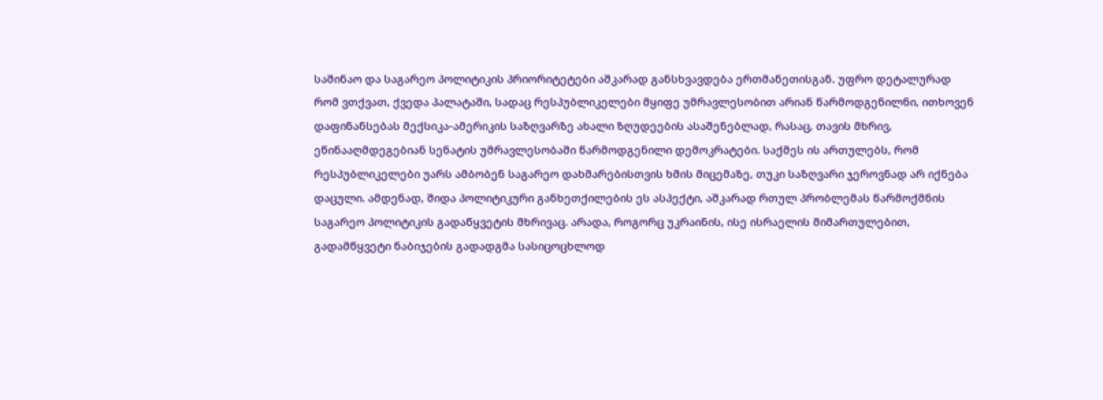საშინაო და საგარეო პოლიტიკის პრიორიტეტები აშკარად განსხვავდება ერთმანეთისგან. უფრო დეტალურად რომ ვთქვათ, ქვედა პალატაში, სადაც რესპუბლიკელები მყიფე უმრავლესობით არიან წარმოდგენილნი, ითხოვენ დაფინანსებას მექსიკა-ამერიკის საზღვარზე ახალი ზღუდეების ასაშენებლად, რასაც, თავის მხრივ, ეწინააღმდეგებიან სენატის უმრავლესობაში წარმოდგენილი დემოკრატები. საქმეს ის ართულებს, რომ რესპუბლიკელები უარს ამბობენ საგარეო დახმარებისთვის ხმის მიცემაზე, თუკი საზღვარი ჯეროვნად არ იქნება დაცული. ამდენად, შიდა პოლიტიკური განხეთქილების ეს ასპექტი, აშკარად რთულ პრობლემას წარმოქმნის საგარეო პოლიტიკის გადაწყვეტის მხრივაც. არადა, როგორც უკრაინის, ისე ისრაელის მიმართულებით, გადამწყვეტი ნაბიჯების გადადგმა სასიცოცხლოდ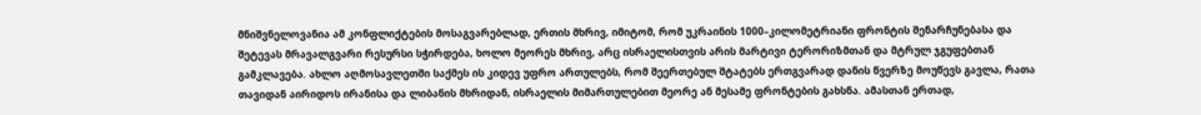მნიშვნელოვანია ამ კონფლიქტების მოსაგვარებლად, ერთის მხრივ, იმიტომ, რომ უკრაინის 1000–კილომეტრიანი ფრონტის შენარჩუნებასა და შეტევას მრავალგვარი რესურსი სჭირდება, ხოლო მეორეს მხრივ, არც ისრაელისთვის არის მარტივი ტერორიზმთან და მტრულ ჯგუფებთან გამკლავება. ახლო აღმოსავლეთში საქმეს ის კიდევ უფრო ართულებს, რომ შეერთებულ შტატებს ერთგვარად დანის წვერზე მოუწევს გავლა, რათა თავიდან აირიდოს ირანისა და ლიბანის მხრიდან, ისრაელის მიმართულებით მეორე ან მესამე ფრონტების გახსნა. ამასთან ერთად,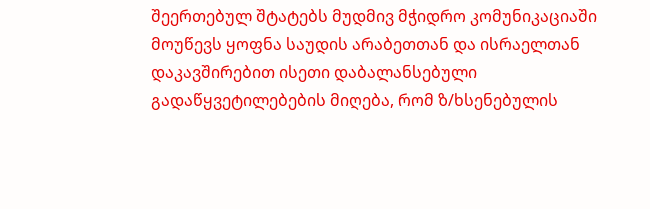შეერთებულ შტატებს მუდმივ მჭიდრო კომუნიკაციაში მოუწევს ყოფნა საუდის არაბეთთან და ისრაელთან დაკავშირებით ისეთი დაბალანსებული გადაწყვეტილებების მიღება, რომ ზ/ხსენებულის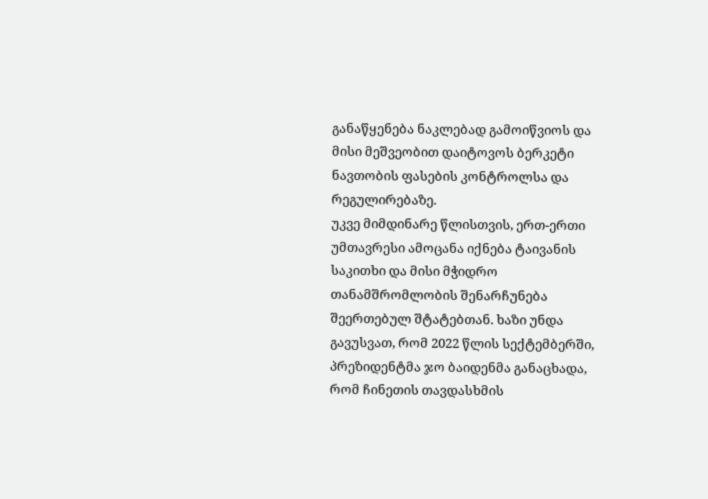განაწყენება ნაკლებად გამოიწვიოს და მისი მეშვეობით დაიტოვოს ბერკეტი ნავთობის ფასების კონტროლსა და რეგულირებაზე.
უკვე მიმდინარე წლისთვის, ერთ-ერთი უმთავრესი ამოცანა იქნება ტაივანის საკითხი და მისი მჭიდრო თანამშრომლობის შენარჩუნება შეერთებულ შტატებთან. ხაზი უნდა გავუსვათ, რომ 2022 წლის სექტემბერში, პრეზიდენტმა ჯო ბაიდენმა განაცხადა, რომ ჩინეთის თავდასხმის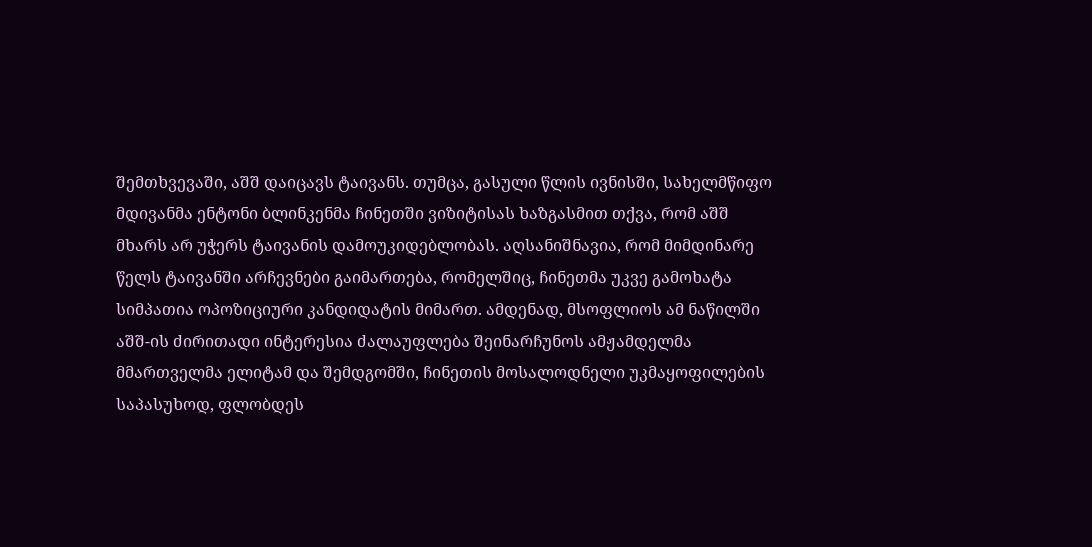შემთხვევაში, აშშ დაიცავს ტაივანს. თუმცა, გასული წლის ივნისში, სახელმწიფო მდივანმა ენტონი ბლინკენმა ჩინეთში ვიზიტისას ხაზგასმით თქვა, რომ აშშ მხარს არ უჭერს ტაივანის დამოუკიდებლობას. აღსანიშნავია, რომ მიმდინარე წელს ტაივანში არჩევნები გაიმართება, რომელშიც, ჩინეთმა უკვე გამოხატა სიმპათია ოპოზიციური კანდიდატის მიმართ. ამდენად, მსოფლიოს ამ ნაწილში აშშ-ის ძირითადი ინტერესია ძალაუფლება შეინარჩუნოს ამჟამდელმა მმართველმა ელიტამ და შემდგომში, ჩინეთის მოსალოდნელი უკმაყოფილების საპასუხოდ, ფლობდეს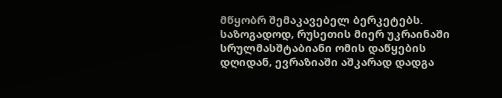მწყობრ შემაკავებელ ბერკეტებს. საზოგადოდ, რუსეთის მიერ უკრაინაში სრულმასშტაბიანი ომის დაწყების დღიდან, ევრაზიაში აშკარად დადგა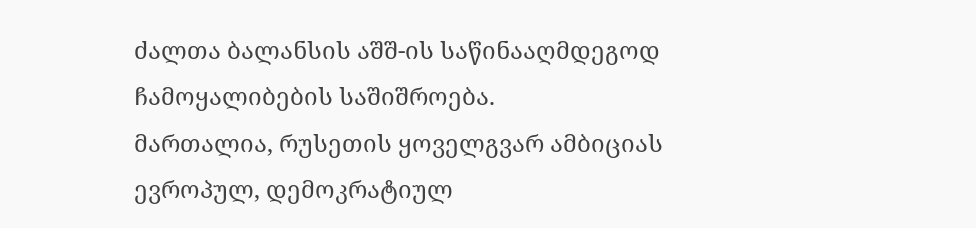ძალთა ბალანსის აშშ-ის საწინააღმდეგოდ ჩამოყალიბების საშიშროება.
მართალია, რუსეთის ყოველგვარ ამბიციას ევროპულ, დემოკრატიულ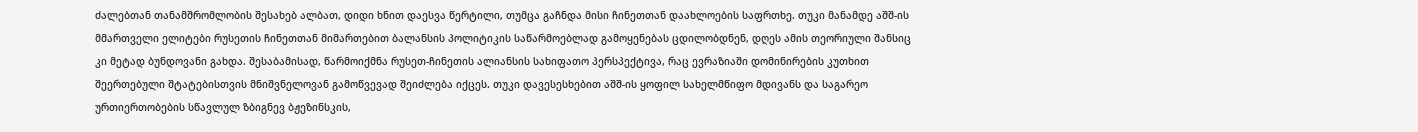ძალებთან თანამშრომლობის შესახებ ალბათ, დიდი ხნით დაესვა წერტილი, თუმცა გაჩნდა მისი ჩინეთთან დაახლოების საფრთხე. თუკი მანამდე აშშ-ის მმართველი ელიტები რუსეთის ჩინეთთან მიმართებით ბალანსის პოლიტიკის საწარმოებლად გამოყენებას ცდილობდნენ, დღეს ამის თეორიული შანსიც კი მეტად ბუნდოვანი გახდა. შესაბამისად, წარმოიქმნა რუსეთ-ჩინეთის ალიანსის სახიფათო პერსპექტივა, რაც ევრაზიაში დომინირების კუთხით შეერთებული შტატებისთვის მნიშვნელოვან გამოწვევად შეიძლება იქცეს. თუკი დავესესხებით აშშ-ის ყოფილ სახელმწიფო მდივანს და საგარეო ურთიერთობების სწავლულ ზბიგნევ ბჟეზინსკის,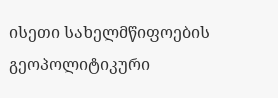ისეთი სახელმწიფოების გეოპოლიტიკური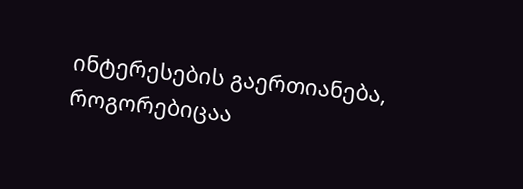ინტერესების გაერთიანება, როგორებიცაა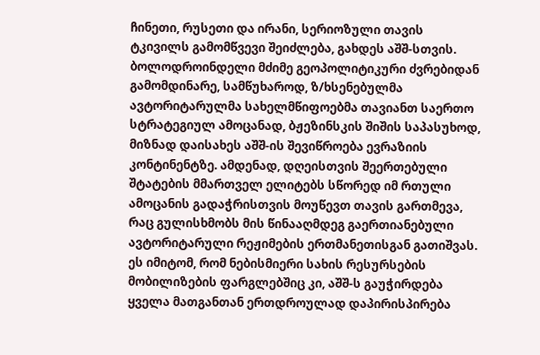ჩინეთი, რუსეთი და ირანი, სერიოზული თავის ტკივილს გამომწვევი შეიძლება, გახდეს აშშ-სთვის. ბოლოდროინდელი მძიმე გეოპოლიტიკური ძვრებიდან გამომდინარე, სამწუხაროდ, ზ/ხსენებულმა ავტორიტარულმა სახელმწიფოებმა თავიანთ საერთო სტრატეგიულ ამოცანად, ბჟეზინსკის შიშის საპასუხოდ, მიზნად დაისახეს აშშ-ის შევიწროება ევრაზიის კონტინენტზე. ამდენად, დღეისთვის შეერთებული შტატების მმართველ ელიტებს სწორედ იმ რთული ამოცანის გადაჭრისთვის მოუწევთ თავის გართმევა, რაც გულისხმობს მის წინააღმდეგ გაერთიანებული ავტორიტარული რეჟიმების ერთმანეთისგან გათიშვას. ეს იმიტომ, რომ ნებისმიერი სახის რესურსების მობილიზების ფარგლებშიც კი, აშშ-ს გაუჭირდება ყველა მათგანთან ერთდროულად დაპირისპირება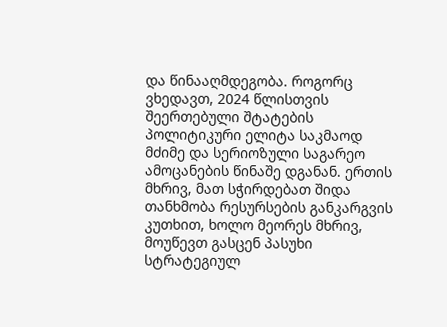და წინააღმდეგობა. როგორც ვხედავთ, 2024 წლისთვის შეერთებული შტატების პოლიტიკური ელიტა საკმაოდ მძიმე და სერიოზული საგარეო ამოცანების წინაშე დგანან. ერთის მხრივ, მათ სჭირდებათ შიდა თანხმობა რესურსების განკარგვის კუთხით, ხოლო მეორეს მხრივ, მოუწევთ გასცენ პასუხი სტრატეგიულ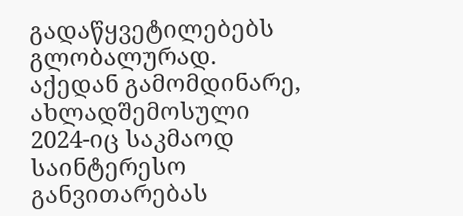გადაწყვეტილებებს გლობალურად. აქედან გამომდინარე, ახლადშემოსული 2024-იც საკმაოდ საინტერესო განვითარებას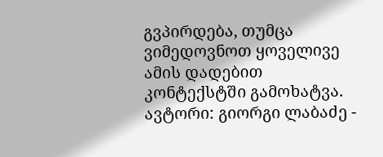გვპირდება, თუმცა ვიმედოვნოთ ყოველივე ამის დადებით კონტექსტში გამოხატვა.
ავტორი: გიორგი ლაბაძე -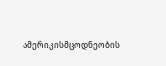ამერიკისმცოდნეობის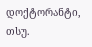დოქტორანტი, თსუ.